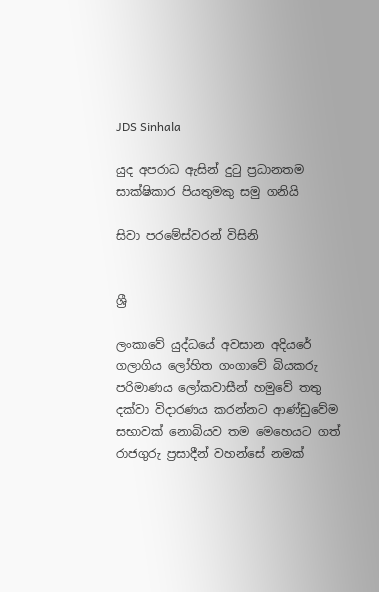JDS Sinhala

යුද අපරාධ ඇසින් දුටු ප්‍රධානතම සාක්ෂිකාර පියතුමකු සමු ගනියි

සිවා පරමේස්වරන් විසිනි


ශ්‍රී

ලංකාවේ යුද්ධයේ අවසාන අදියරේ ගලාගිය ලෝහිත ගංගාවේ බියකරු පරිමාණය ලෝකවාසීන් හමුවේ තතු දක්වා විදාරණය කරන්නට ආණ්ඩුවේම සභාවක් නොබියව තම මෙහෙයට ගත් රාජගුරු ප්‍රසාදීන් වහන්සේ නමක්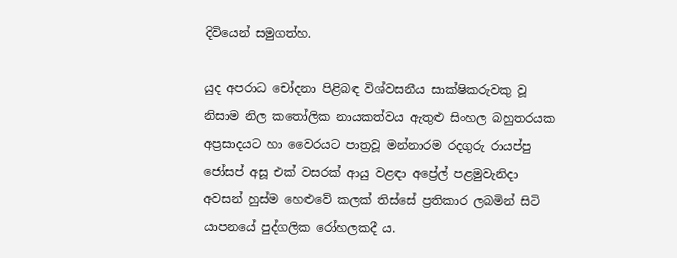දිවියෙන් සමුගත්හ.

යුද අපරාධ චෝදනා පිළිබඳ විශ්වසනීය සාක්ෂිකරුවකු වූ නිසාම නිල කතෝලික නායකත්වය ඇතුළු සිංහල බහුතරයක අප්‍රසාදයට හා වෛරයට පාත්‍රවූ මන්නාරම රදගුරු රායප්පු ජෝසප් අසූ එක් වසරක් ආයු වළඳා අප්‍රේල් පළමුවැනිදා අවසන් හුස්ම හෙළුවේ කලක් තිස්සේ ප්‍රතිකාර ලබමින් සිටි යාපනයේ පුද්ගලික රෝහලකදී ය.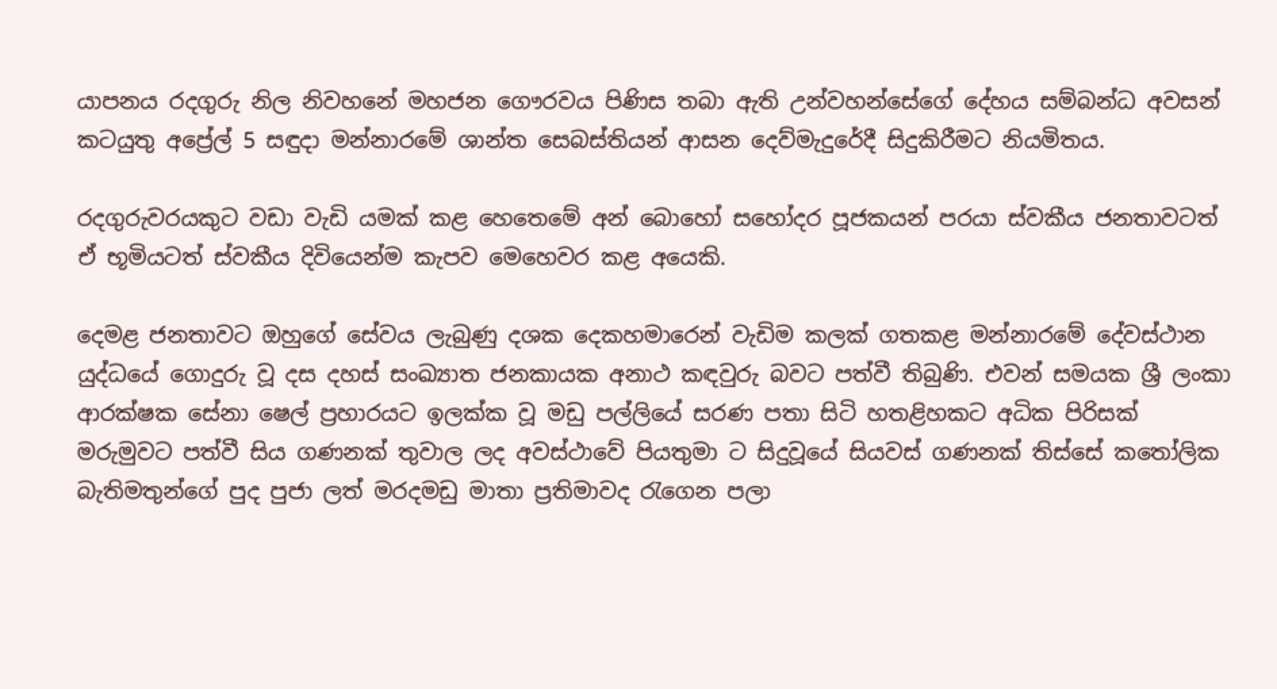යාපනය රදගුරු නිල නිවහනේ මහජන ගෞරවය පිණිස තබා ඇති උන්වහන්සේගේ දේහය සම්බන්ධ අවසන් කටයුතු අප්‍රේල් 5 සඳුදා මන්නාරමේ ශාන්ත සෙබස්තියන් ආසන දෙව්මැදුරේදී සිදුකිරීමට නියමිතය.

රදගුරුවරයකුට වඩා වැඩි යමක් කළ හෙතෙමේ අන් බොහෝ සහෝදර පූජකයන් පරයා ස්වකීය ජනතාවටත් ඒ භූමියටත් ස්වකීය දිවියෙන්ම කැපව මෙහෙවර කළ අයෙකි.

දෙමළ ජනතාවට ඔහුගේ සේවය ලැබුණු දශක දෙකහමාරෙන් වැඩිම කලක් ගතකළ මන්නාරමේ දේවස්ථාන යුද්ධයේ ගොදුරු වූ දස දහස් සංඛ්‍යාත ජනකායක අනාථ කඳවුරු බවට පත්වී තිබුණි. එවන් සමයක ශ්‍රී ලංකා ආරක්ෂක සේනා ෂෙල් ප්‍රහාරයට ඉලක්ක වූ මඩු පල්ලියේ සරණ පතා සිටි හතළිහකට අධික පිරිසක් මරුමුවට පත්වී සිය ගණනක් තුවාල ලද අවස්ථාවේ පියතුමා ට සිදුවූයේ සියවස් ගණනක් තිස්සේ කතෝලික බැතිමතුන්ගේ පුද පුජා ලත් මරදමඩු මාතා ප්‍රතිමාවද රැගෙන පලා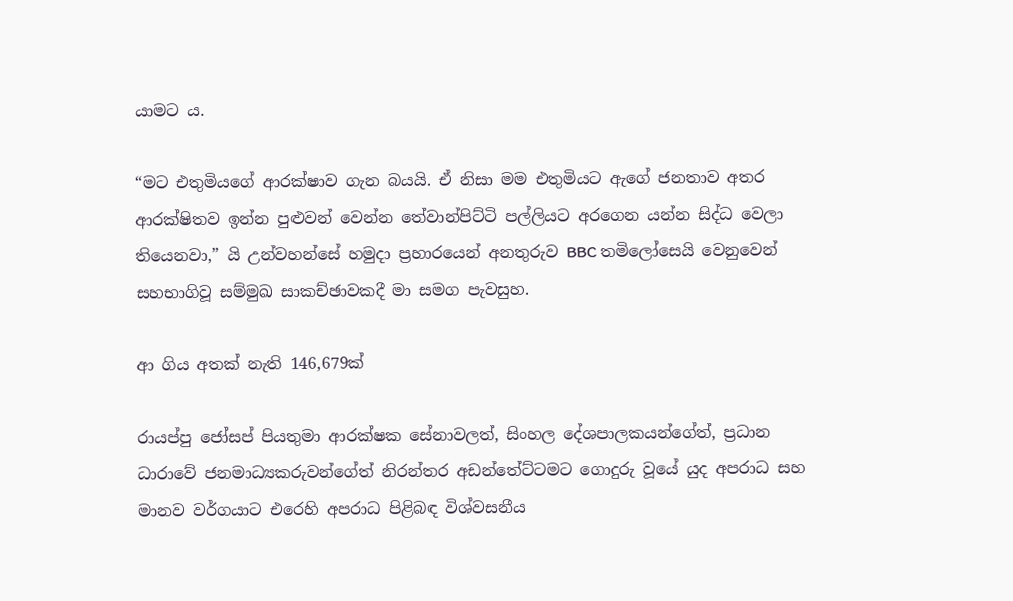යාමට ය.

“මට එතුමියගේ ආරක්ෂාව ගැන බයයි. ඒ නිසා මම එතුමියට ඇගේ ජනතාව අතර ආරක්ෂිතව ඉන්න පුළුවන් වෙන්න තේවාන්පිට්ටි පල්ලියට අරගෙන යන්න සිද්ධ වෙලා තියෙනවා,” යි උන්වහන්සේ හමුදා ප්‍රහාරයෙන් අනතුරුව BBC තමිලෝසෙයි වෙනුවෙන් සහභාගිවූ සම්මුඛ සාකච්ඡාවකදී මා සමග පැවසුහ.

ආ ගිය අතක් නැති 146,679ක්

රායප්පු ජෝසප් පියතුමා ආරක්ෂක සේනාවලත්, සිංහල දේශපාලකයන්ගේත්, ප්‍රධාන ධාරාවේ ජනමාධ්‍යකරුවන්ගේත් නිරන්තර අඩන්තේට්ටමට ගොදුරු වූයේ යුද අපරාධ සහ මානව වර්ගයාට එරෙහි අපරාධ පිළිබඳ විශ්වසනීය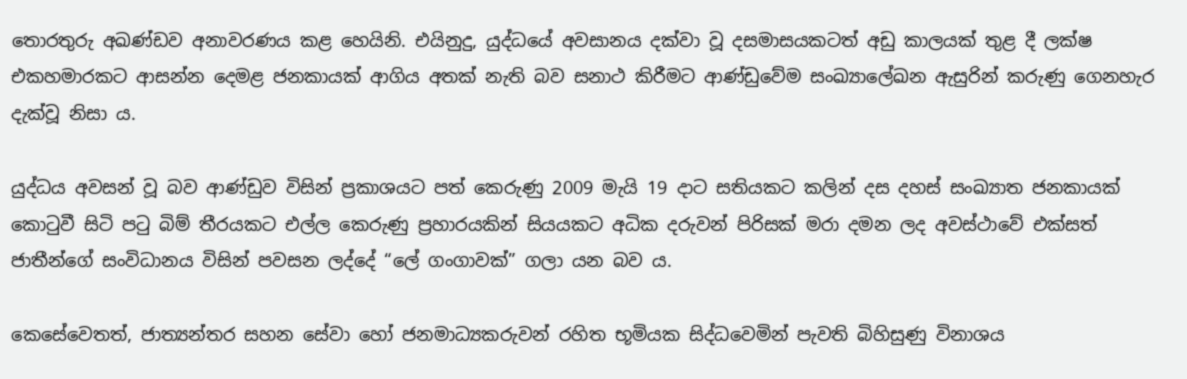තොරතුරු අඛණ්ඩව අනාවරණය කළ හෙයිනි. එයිනුදු, යුද්ධයේ අවසානය දක්වා වූ දසමාසයකටත් අඩු කාලයක් තුළ දී ලක්ෂ එකහමාරකට ආසන්න දෙමළ ජනකායක් ආගිය අතක් නැති බව සනාථ කිරීමට ආණ්ඩුවේම සංඛ්‍යාලේඛන ඇසුරින් කරුණු ගෙනහැර දැක්වූ නිසා ය.

යුද්ධය අවසන් වූ බව ආණ්ඩුව විසින් ප්‍රකාශයට පත් කෙරුණු 2009 මැයි 19 දාට සතියකට කලින් දස දහස් සංඛ්‍යාත ජනකායක් කොටුවී සිටි පටු බිම් තීරයකට එල්ල කෙරුණු ප්‍රහාරයකින් සියයකට අධික දරුවන් පිරිසක් මරා දමන ලද අවස්ථාවේ එක්සත් ජාතීන්ගේ සංවිධානය විසින් පවසන ලද්දේ “ලේ ගංගාවක්” ගලා යන බව ය.

කෙසේවෙතත්, ජාත්‍යන්තර සහන සේවා හෝ ජනමාධ්‍යකරුවන් රහිත භූමියක සිද්ධවෙමින් පැවති බිහිසුණු විනාශය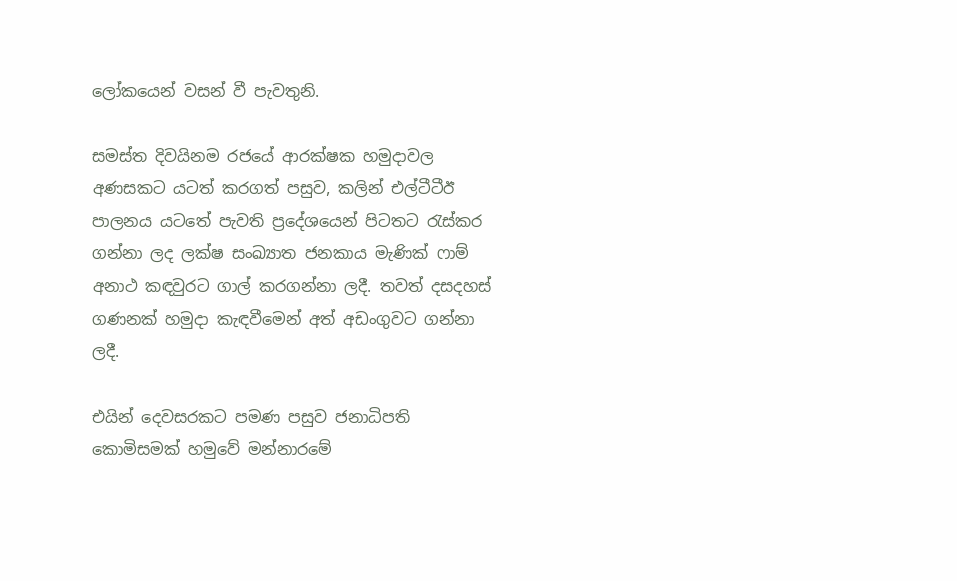ලෝකයෙන් වසන් වී පැවතුනි.

සමස්ත දිවයිනම රජයේ ආරක්ෂක හමුදාවල අණසකට යටත් කරගත් පසුව, කලින් එල්ටීටීඊ පාලනය යටතේ පැවති ප්‍රදේශයෙන් පිටතට රැස්කර ගන්නා ලද ලක්ෂ සංඛ්‍යාත ජනකාය මැණික් ෆාම් අනාථ කඳවුරට ගාල් කරගන්නා ලදී. තවත් දසදහස් ගණනක් හමුදා කැඳවීමෙන් අත් අඩංගුවට ගන්නා ලදී.

එයින් දෙවසරකට පමණ පසුව ජනාධිපති කොමිසමක් හමුවේ මන්නාරමේ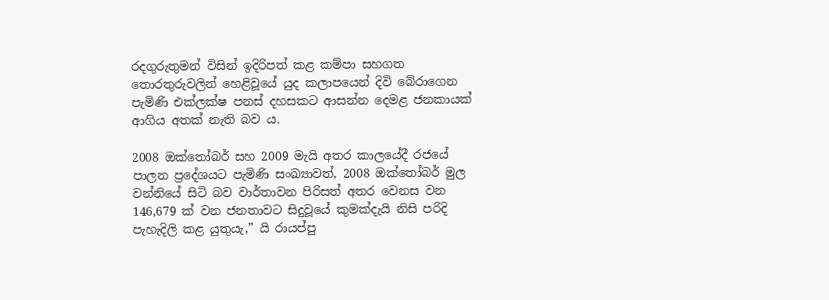රදගුරුතුමන් විසින් ඉදිරිපත් කළ කම්පා සහගත තොරතුරුවලින් හෙළිවූයේ යුද කලාපයෙන් දිවි බේරාගෙන පැමිණි එක්ලක්ෂ පනස් දහසකට ආසන්න දෙමළ ජනකායක් ආගිය අතක් නැති බව ය.

2008 ඔක්තෝබර් සහ 2009 මැයි අතර කාලයේදී රජයේ පාලන ප්‍රදේශයට පැමිණි සංඛ්‍යාවත්, 2008 ඔක්තෝබර් මුල වන්නියේ සිටි බව වාර්තාවන පිරිසත් අතර වෙනස වන 146,679 ක් වන ජනතාවට සිදුවූයේ කුමක්දැයි නිසි පරිදි පැහැදිලි කළ යුතුයැ,” යි රායප්පු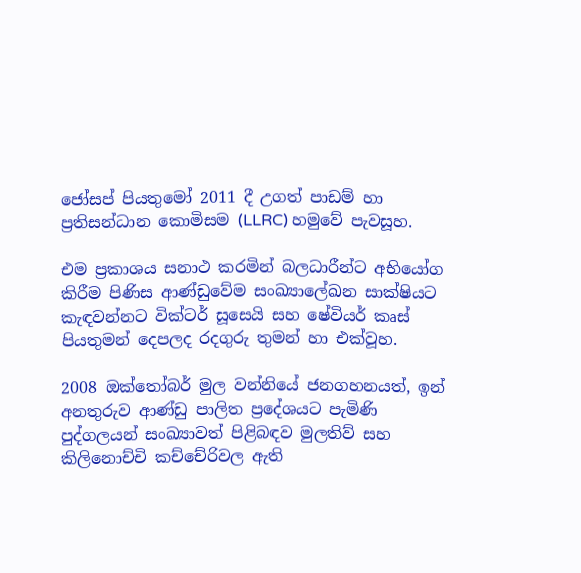ජෝසප් පියතුමෝ 2011 දී උගත් පාඩම් හා ප්‍රතිසන්ධාන කොමිසම (LLRC) හමුවේ පැවසූහ.

එම ප්‍රකාශය සනාථ කරමින් බලධාරීන්ට අභියෝග කිරීම පිණිස ආණ්ඩුවේම සංඛ්‍යාලේඛන සාක්ෂියට කැඳවන්නට වික්ටර් සූසෙයි සහ ෂේවියර් කෘස් පියතුමන් දෙපලද රදගුරු තුමන් හා එක්වූහ.

2008 ඔක්තෝබර් මුල වන්නියේ ජනගහනයත්, ඉන් අනතුරුව ආණ්ඩු පාලිත ප්‍රදේශයට පැමිණි පුද්ගලයන් සංඛ්‍යාවත් පිළිබඳව මුලතිව් සහ කිලිනොච්චි කච්චේරිවල ඇති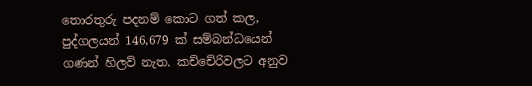තොරතුරු පදනම් කොට ගත් කල, පුද්ගලයන් 146,679 ක් සම්බන්ධයෙන් ගණන් හිලව් නැත. කච්චේරිවලට අනුව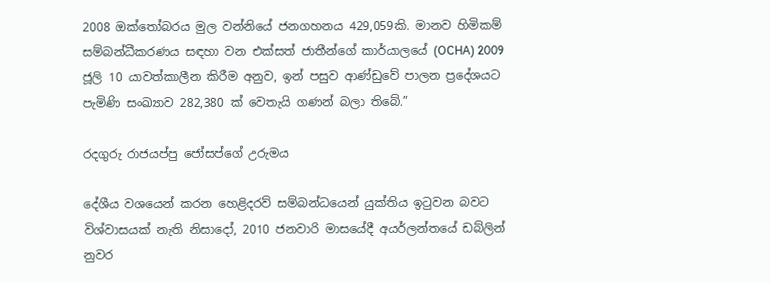2008 ඔක්තෝබරය මුල වන්නියේ ජනගහනය 429,059කි. මානව හිමිකම් සම්බන්ධීකරණය සඳහා වන එක්සත් ජාතීන්ගේ කාර්යාලයේ (OCHA) 2009 ජූලි 10 යාවත්කාලීන කිරීම අනුව, ඉන් පසුව ආණ්ඩුවේ පාලන ප්‍රදේශයට පැමිණි සංඛ්‍යාව 282,380 ක් වෙතැයි ගණන් බලා තිබේ.”

රදගුරු රාජයප්පු ජෝසප්ගේ උරුමය

දේශීය වශයෙන් කරන හෙළිදරව් සම්බන්ධයෙන් යුක්තිය ඉටුවන බවට විශ්වාසයක් නැති නිසාදෝ, 2010 ජනවාරි මාසයේදී අයර්ලන්තයේ ඩබ්ලින් නුවර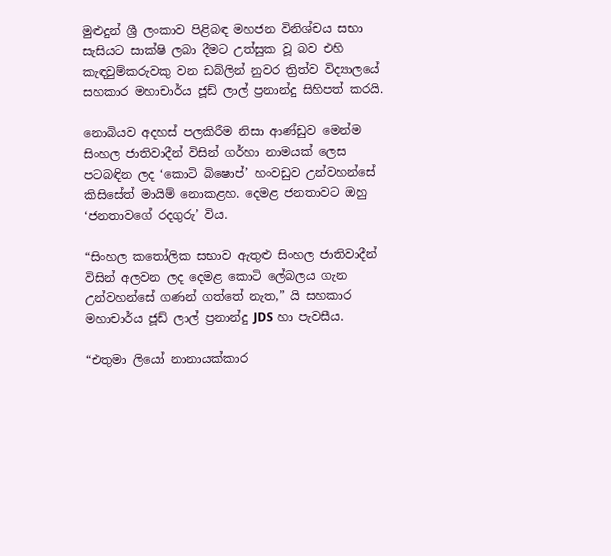මුළුදුන් ශ්‍රී ලංකාව පිළිබඳ මහජන විනිශ්චය සභා සැසියට සාක්ෂි ලබා දීමට උත්සුක වූ බව එහි කැඳවුම්කරුවකු වන ඩබ්ලින් නුවර ත්‍රිත්ව විද්‍යාලයේ සහකාර මහාචාර්ය ජූඩ් ලාල් ප්‍රනාන්දු සිහිපත් කරයි.

නොබියව අදහස් පලකිරීම නිසා ආණ්ඩුව මෙන්ම සිංහල ජාතිවාදීන් විසින් ගර්හා නාමයක් ලෙස පටබඳින ලද ‘කොටි බිෂොප්’ හංවඩුව උන්වහන්සේ කිසිසේත් මායිම් නොකළහ. දෙමළ ජනතාවට ඔහු ‘ජනතාවගේ රදගුරු’ විය.

“සිංහල කතෝලික සභාව ඇතුළු සිංහල ජාතිවාදීන් විසින් අලවන ලද දෙමළ කොටි ලේබලය ගැන උන්වහන්සේ ගණන් ගත්තේ නැත,” යි සහකාර මහාචාර්ය ජූඩ් ලාල් ප්‍රනාන්දු JDS හා පැවසීය.

“එතුමා ලියෝ නානායක්කාර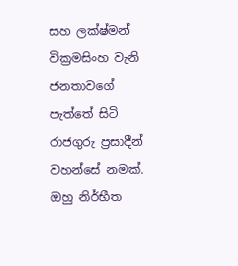සහ ලක්ෂ්මන් වික්‍රමසිංහ වැනි ජනතාවගේ පැත්තේ සිටි රාජගුරු ප්‍රසාදීන් වහන්සේ නමක්. ඔහු නිර්භීත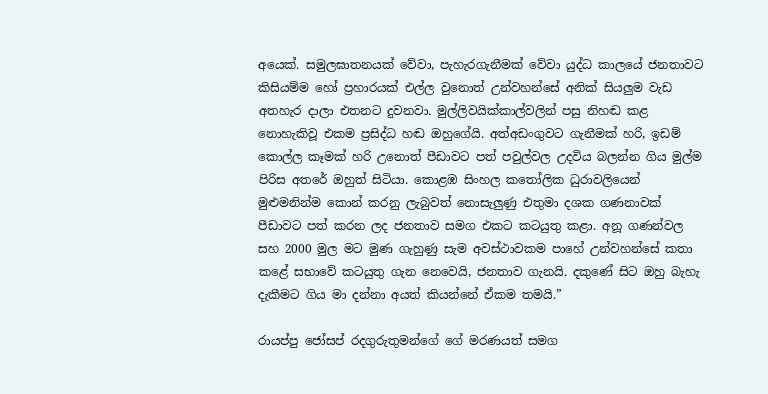අයෙක්. සමුලඝාතනයක් වේවා, පැහැරගැනීමක් වේවා යුද්ධ කාලයේ ජනතාවට කිසියම්ම හෝ ප්‍රහාරයක් එල්ල වුනොත් උන්වහන්සේ අනික් සියලුම වැඩ අතහැර දාලා එතනට දුවනවා. මුල්ලිවයික්කාල්වලින් පසු නිහඬ කළ නොහැකිවූ එකම ප්‍රසිද්ධ හඬ ඔහුගේයි. අත්අඩංගුවට ගැනීමක් හරි, ඉඩම් කොල්ල කෑමක් හරි උනොත් පීඩාවට පත් පවුල්වල උදවිය බලන්න ගිය මුල්ම පිරිස අතරේ ඔහුත් සිටියා. කොළඹ සිංහල කතෝලික ධුරාවලියෙන් මුළුමනින්ම කොන් කරනු ලැබුවත් නොසැලුණු එතුමා දශක ගණනාවක් පීඩාවට පත් කරන ලද ජනතාව සමග එකට කටයුතු කළා. අනූ ගණන්වල සහ 2000 මුල මට මුණ ගැහුණු සැම අවස්ථාවකම පාහේ උන්වහන්සේ කතා කළේ සභාවේ කටයුතු ගැන නෙවෙයි, ජනතාව ගැනයි. දකුණේ සිට ඔහු බැහැ දැකීමට ගිය මා දන්නා අයත් කියන්නේ ඒකම තමයි.”

රායප්පු ජෝසප් රදගුරුතුමන්ගේ ගේ මරණයත් සමග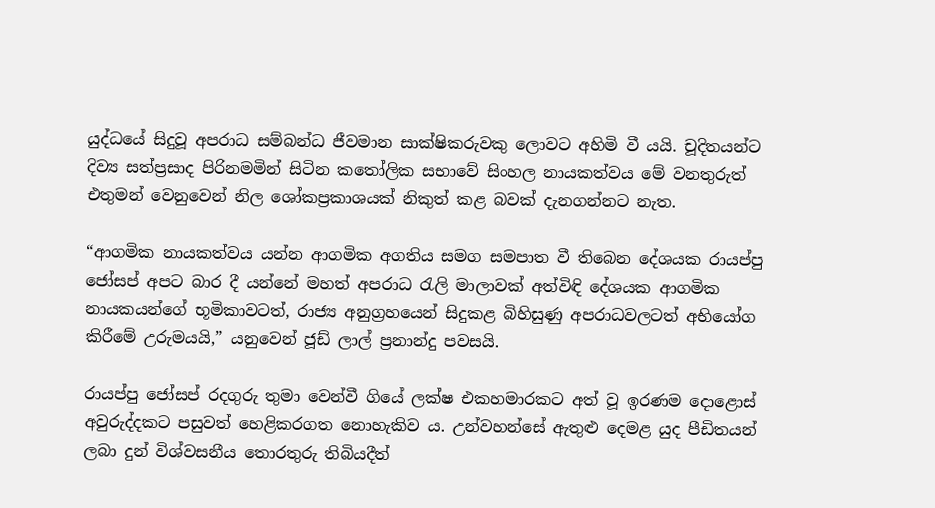යුද්ධයේ සිදුවූ අපරාධ සම්බන්ධ ජීවමාන සාක්ෂිකරුවකු ලොවට අහිමි වී යයි. චූදිතයන්ට දිව්‍ය සත්ප්‍රසාද පිරිනමමින් සිටින කතෝලික සභාවේ සිංහල නායකත්වය මේ වනතුරුත් එතුමන් වෙනුවෙන් නිල ශෝකප්‍රකාශයක් නිකුත් කළ බවක් දැනගන්නට නැත.

“ආගමික නායකත්වය යන්න ආගමික අගතිය සමග සමපාත වී තිබෙන දේශයක රායප්පු ජෝසප් අපට බාර දී යන්නේ මහත් අපරාධ රැලි මාලාවක් අත්විඳි දේශයක ආගමික නායකයන්ගේ භූමිකාවටත්, රාජ්‍ය අනුග්‍රහයෙන් සිදුකළ බිහිසුණු අපරාධවලටත් අභියෝග කිරීමේ උරුමයයි,” යනුවෙන් ජූඩ් ලාල් ප්‍රනාන්දු පවසයි.

රායප්පු ජෝසප් රදගුරු තුමා වෙන්වී ගියේ ලක්ෂ එකහමාරකට අත් වූ ඉරණම දොළොස් අවුරුද්දකට පසුවත් හෙළිකරගත නොහැකිව ය. උන්වහන්සේ ඇතුළු දෙමළ යුද පීඩිතයන් ලබා දුන් විශ්වසනීය තොරතුරු තිබියදීත්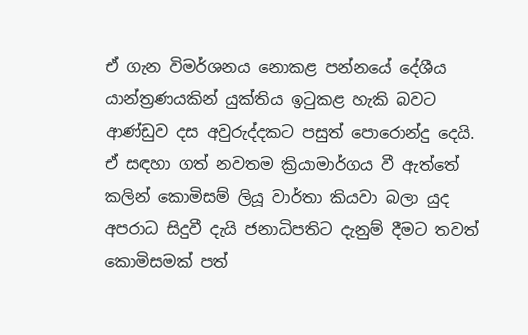ඒ ගැන විමර්ශනය නොකළ පන්නයේ දේශීය යාන්ත්‍රණයකින් යුක්තිය ඉටුකළ හැකි බවට ආණ්ඩුව දස අවුරුද්දකට පසුත් පොරොන්දු දෙයි. ඒ සඳහා ගත් නවතම ක්‍රියාමාර්ගය වී ඇත්තේ කලින් කොමිසම් ලියූ වාර්තා කියවා බලා යුද අපරාධ සිදුවී දැයි ජනාධිපතිට දැනුම් දීමට තවත් කොමිසමක් පත්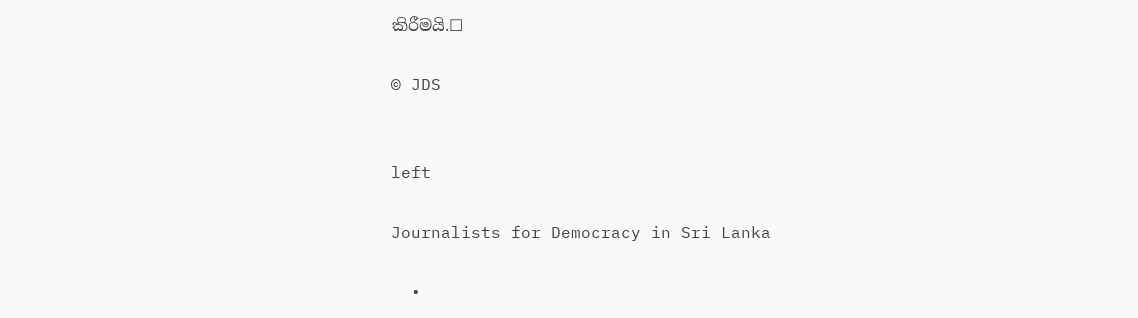කිරීමයි.☐

© JDS


left

Journalists for Democracy in Sri Lanka

  •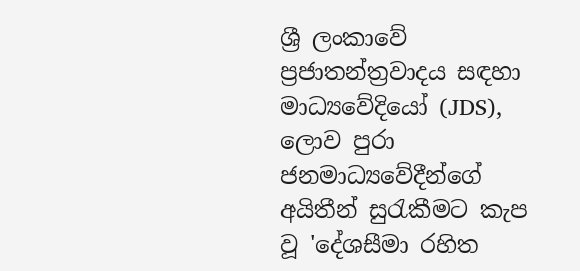ශ්‍රී ලංකාවේ ප්‍රජාතන්ත්‍රවාදය සඳහා මාධ්‍යවේදියෝ (JDS), ලොව පුරා ජනමාධ්‍යවේදීන්ගේ අයිතීන් සුරැකීමට කැප වූ 'දේශසීමා රහිත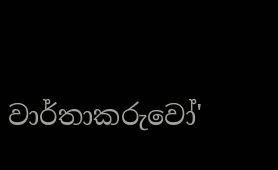වාර්තාකරුවෝ'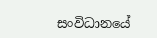සංවිධානයේ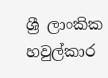ශ්‍රී ලාංකික හවුල්කාර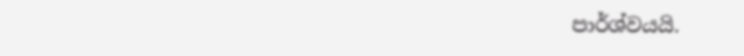පාර්ශ්වයයි.